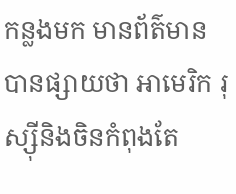កន្លងមក មានព័ត៌មានបានផ្សាយថា អាមេរិក រុស្ស៊ីនិងចិនកំពុងតែ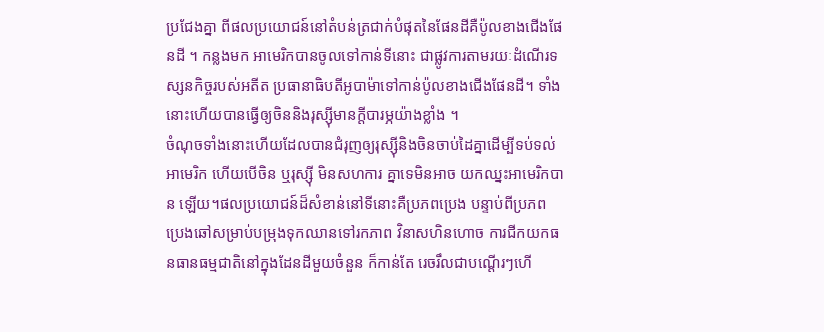ប្រជែងគ្នា ពីផលប្រយោជន៍នៅតំបន់ត្រជាក់បំផុតនៃផែនដីគឺប៉ូលខាងជើងផែនដី ។ កន្លងមក អាមេរិកបានចូលទៅកាន់ទីនោះ ជាផ្លូវការតាមរយៈដំណើរទស្សនកិច្ចរបស់អតីត ប្រធានាធិបតីអូបាម៉ាទៅកាន់ប៉ូលខាងជើងផែនដី។ ទាំងនោះហើយបានធ្វើឲ្យចិននិងរុស្ស៊ីមានក្តីបារម្ភយ៉ាងខ្លាំង ។
ចំណុចទាំងនោះហើយដែលបានជំរុញឲ្យរុស្ស៊ីនិងចិនចាប់ដៃគ្នាដើម្បីទប់ទល់ អាមេរិក ហើយបើចិន ឬរុស្ស៊ី មិនសហការ គ្នាទេមិនអាច យកឈ្នះអាមេរិកបាន ឡើយ។ផលប្រយោជន៍ដ៏សំខាន់នៅទីនោះគឺប្រភពប្រេង បន្ទាប់ពីប្រភពប្រេងឆៅសម្រាប់បម្រុងទុកឈានទៅរកភាព វិនាសហិនហោច ការជីកយកធនធានធម្មជាតិនៅក្នុងដែនដីមួយចំនួន ក៏កាន់តែ រេចរឹលជាបណ្តើរៗហើ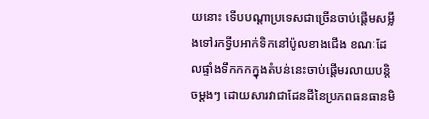យនោះ ទើបបណ្តាប្រទេសជាច្រើនចាប់ផ្តើមសម្លឹងទៅរកទ្វីបអាក់ទិកនៅប៉ូលខាងជើង ខណៈដែលផ្ទាំងទឹកកកក្នុងតំបន់នេះចាប់ផ្តើមរលាយបន្តិចម្តងៗ ដោយសារវាជាដែនដីនៃប្រភពធនធានមិ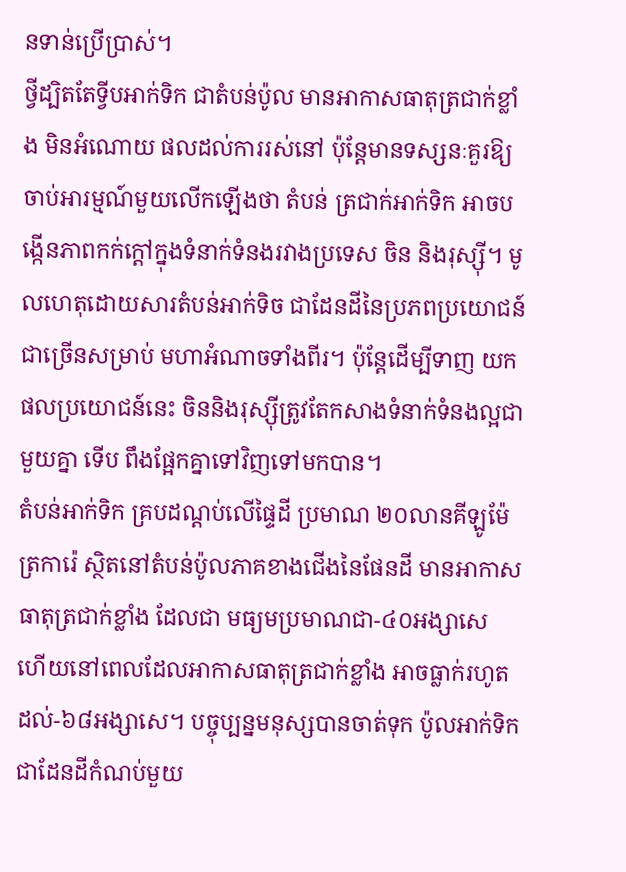នទាន់ប្រើប្រាស់។
ថ្វីដ្បិតតែទ្វីបអាក់ទិក ជាតំបន់ប៉ូល មានអាកាសធាតុត្រជាក់ខ្លាំង មិនអំណោយ ផលដល់ការរស់នៅ ប៉ុន្តែមានទស្សនៈគួរឱ្យចាប់អារម្មណ៍មួយលើកឡើងថា តំបន់ ត្រជាក់អាក់ទិក អាចបង្កើនភាពកក់ក្តៅក្នុងទំនាក់ទំនងរវាងប្រទេស ចិន និងរុស្ស៊ី។ មូលហេតុដោយសារតំបន់អាក់ទិច ជាដែនដីនៃប្រភពប្រយោជន៍ជាច្រើនសម្រាប់ មហាអំណាចទាំងពីរ។ ប៉ុន្តែដើម្បីទាញ យកផលប្រយោជន៍នេះ ចិននិងរុស្ស៊ីត្រូវតែកសាងទំនាក់ទំនងល្អជាមួយគ្នា ទើប ពឹងផ្អែកគ្នាទៅវិញទៅមកបាន។
តំបន់អាក់ទិក គ្របដណ្តប់លើផ្ទៃដី ប្រមាណ ២០លានគីឡូម៉ែត្រការ៉េ ស្ថិតនៅតំបន់ប៉ូលភាគខាងជើងនៃផែនដី មានអាកាសធាតុត្រជាក់ខ្លាំង ដែលជា មធ្យមប្រមាណជា-៤០អង្សាសេ ហើយនៅពេលដែលអាកាសធាតុត្រជាក់ខ្លាំង អាចធ្លាក់រហូតដល់-៦៨អង្សាសេ។ បច្ចុប្បន្នមនុស្សបានចាត់ទុក ប៉ូលអាក់ទិក ជាដែនដីកំណប់មួយ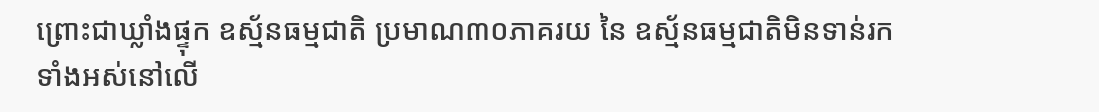ព្រោះជាឃ្លាំងផ្ទុក ឧស្ម័នធម្មជាតិ ប្រមាណ៣០ភាគរយ នៃ ឧស្ម័នធម្មជាតិមិនទាន់រកទាំងអស់នៅលើ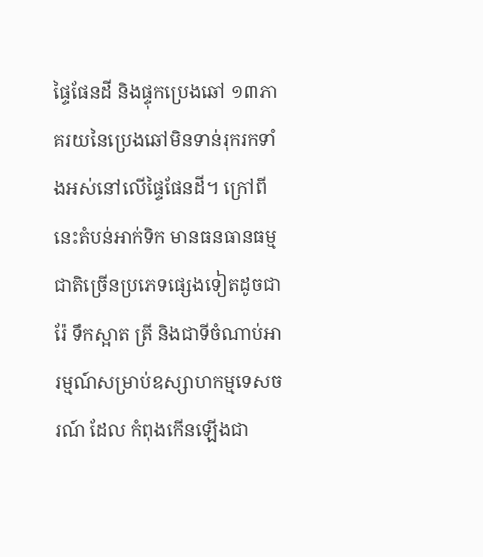ផ្ទៃផែនដី និងផ្ទុកប្រេងឆៅ ១៣ភាគរយនៃប្រេងឆៅមិនទាន់រុករកទាំងអស់នៅលើផ្ទៃផែនដី។ ក្រៅពីនេះតំបន់អាក់ទិក មានធនធានធម្មជាតិច្រើនប្រភេទផ្សេងទៀតដូចជា រ៉ែ ទឹកស្អាត ត្រី និងជាទីចំណាប់អារម្មណ៍សម្រាប់ឧស្សាហកម្មទេសចរណ៍ ដែល កំពុងកើនឡើងជា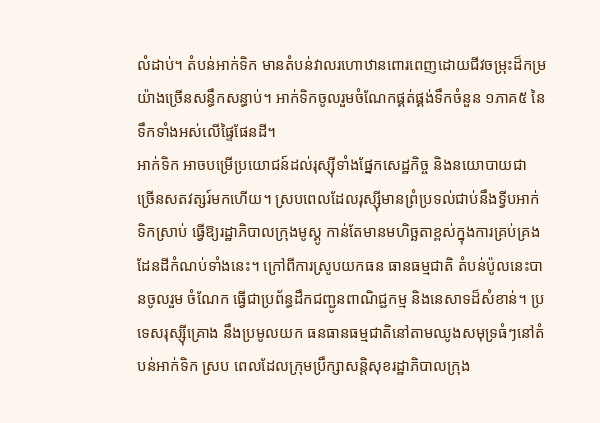លំដាប់។ តំបន់អាក់ទិក មានតំបន់វាលរហោឋានពោរពេញដោយជីវចម្រុះដ៏កម្រយ៉ាងច្រើនសន្ធឹកសន្ធាប់។ អាក់ទិកចូលរួមចំណែកផ្គត់ផ្គង់ទឹកចំនួន ១ភាគ៥ នៃទឹកទាំងអស់លើផ្ទៃផែនដី។
អាក់ទិក អាចបម្រើប្រយោជន៍ដល់រុស្ស៊ីទាំងផ្នែកសេដ្ឋកិច្ច និងនយោបាយជា ច្រើនសតវត្សរ៍មកហើយ។ ស្របពេលដែលរុស្ស៊ីមានព្រំប្រទល់ជាប់នឹងទ្វីបអាក់ទិកស្រាប់ ធ្វើឱ្យរដ្ឋាភិបាលក្រុងមូស្គូ កាន់តែមានមហិច្ឆតាខ្ពស់ក្នុងការគ្រប់គ្រងដែនដីកំណប់ទាំងនេះ។ ក្រៅពីការស្រូបយកធន ធានធម្មជាតិ តំបន់ប៉ូលនេះបានចូលរួម ចំណែក ធ្វើជាប្រព័ន្ធដឹកជញ្ជូនពាណិជ្ជកម្ម និងនេសាទដ៏សំខាន់។ ប្រទេសរុស្ស៊ីគ្រោង នឹងប្រមូលយក ធនធានធម្មជាតិនៅតាមឈូងសមុទ្រធំៗនៅតំបន់អាក់ទិក ស្រប ពេលដែលក្រុមប្រឹក្សាសន្តិសុខរដ្ឋាភិបាលក្រុង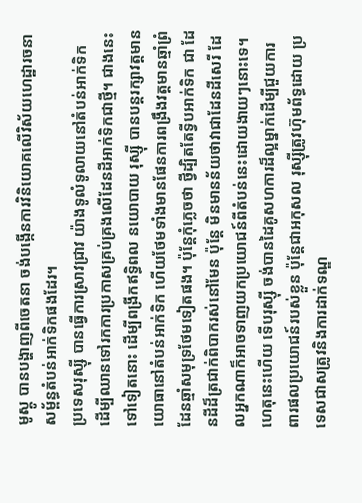មូស្គូ បានបង្ហាញពីចេតនា ចង់បង្កើនការវិនិយោគលើវិស័យហេដ្ឋារចនាសម្ព័ន្ធតំបន់អាក់ទិកផងដែរ។
ប្រទេសរុស្ស៊ី បានធ្វើការស្រាវជ្រាវ យ៉ាងទូលំទូលាយនៅតំបន់អាក់ទិក ដើម្បីឈានទៅរកការប្រកាសគ្រប់គ្រងលើដែនដីអាក់ទិកជាថ្មី។ ជាងនេះទៅទៀតនោះ ដើម្បីពង្រីកឥទ្ធិពល នយោបាយ រុស្ស៊ី បានបន្តរក្សាវត្តមានយោធានៅតំបន់អាក់ទិក ហើយថែមទាំងមានផែនការពង្រឹងវត្តមានឆ្មាំព្រំដែនឆ្មាំសមុទ្រថែមទៀតផង។ ប៉ុន្តែកុំភ្លេចថា ថ្វីដ្បិតតែទ្វីបអាក់ទិក ជា ដែនដីដ៏ត្រជាក់ពិបាករស់នៅមែន ប៉ុន្តែ មិនមានន័យថាវាជាដែនដីសេរី ដែលអ្នកណាក៏អាចទាញយកប្រយោជន៍ពីតំបន់នេះដោយងាយៗនោះទេ។ ហេតុនេះហើយ ទើបរុស្ស៊ី ចង់បានដៃគូសហការដ៏ល្អម្នាក់ដើម្បីជួយការពារផលប្រយោជន៍របស់ខ្លួន ប៉ុន្តែជាអកុសល រុស្ស៊ីត្រូវហ៊ុមព័ទ្ធដោយ ប្រទេសជាសត្រូវនិងការដាក់ទណ្ឌ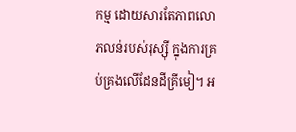កម្ម ដោយសារតែភាពលោភលន់របស់រុស្ស៊ី ក្នុងការគ្រប់គ្រងលើដែនដីគ្រីមៀ។ អ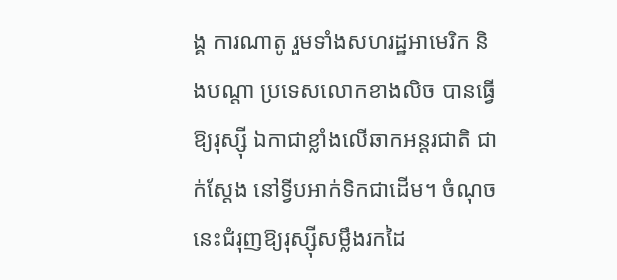ង្គ ការណាតូ រួមទាំងសហរដ្ឋអាមេរិក និងបណ្តា ប្រទេសលោកខាងលិច បានធ្វើឱ្យរុស្ស៊ី ឯកាជាខ្លាំងលើឆាកអន្តរជាតិ ជាក់ស្តែង នៅទ្វីបអាក់ទិកជាដើម។ ចំណុចនេះជំរុញឱ្យរុស្ស៊ីសម្លឹងរកដៃ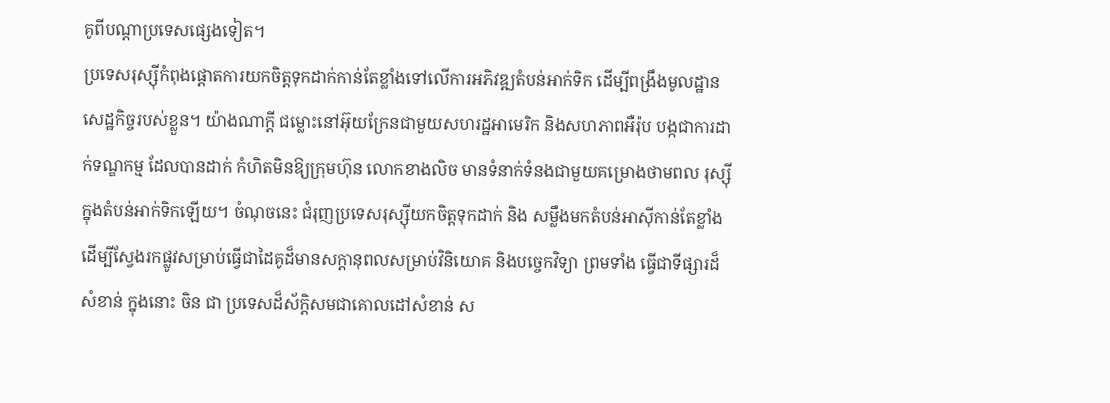គូពីបណ្តាប្រទេសផ្សេងទៀត។
ប្រទេសរុស្ស៊ីកំពុងផ្តោតការយកចិត្តទុកដាក់កាន់តែខ្លាំងទៅលើការអភិវឌ្ឍតំបន់អាក់ទិក ដើម្បីពង្រឹងមូលដ្ឋានសេដ្ឋកិច្ចរបស់ខ្លួន។ យ៉ាងណាក្តី ជម្លោះនៅអ៊ុយក្រែនជាមួយសហរដ្ឋអាមេរិក និងសហភាពអឺរ៉ុប បង្កជាការដាក់ទណ្ឌកម្ម ដែលបានដាក់ កំហិតមិនឱ្យក្រុមហ៊ុន លោកខាងលិច មានទំនាក់ទំនងជាមួយគម្រោងថាមពល រុស្ស៊ី ក្នុងតំបន់អាក់ទិកឡើយ។ ចំណុចនេះ ជំរុញប្រទេសរុស្ស៊ីយកចិត្តទុកដាក់ និង សម្លឹងមកតំបន់អាស៊ីកាន់តែខ្លាំង ដើម្បីស្វែងរកផ្លូវសម្រាប់ធ្វើជាដៃគូដ៏មានសក្តានុពលសម្រាប់វិនិយោគ និងបច្ចេកវិទ្យា ព្រមទាំង ធ្វើជាទីផ្សារដ៏សំខាន់ ក្នុងនោះ ចិន ជា ប្រទេសដ៏ស័ក្តិសមជាគោលដៅសំខាន់ ស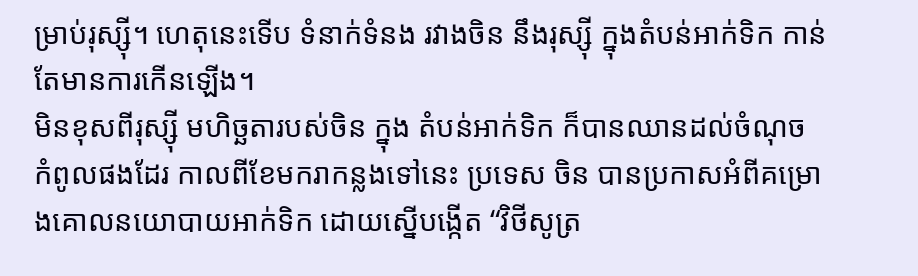ម្រាប់រុស្ស៊ី។ ហេតុនេះទើប ទំនាក់ទំនង រវាងចិន នឹងរុស្ស៊ី ក្នុងតំបន់អាក់ទិក កាន់ តែមានការកើនឡើង។
មិនខុសពីរុស្ស៊ី មហិច្ឆតារបស់ចិន ក្នុង តំបន់អាក់ទិក ក៏បានឈានដល់ចំណុច កំពូលផងដែរ កាលពីខែមករាកន្លងទៅនេះ ប្រទេស ចិន បានប្រកាសអំពីគម្រោងគោលនយោបាយអាក់ទិក ដោយស្នើបង្កើត “វិថីសូត្រ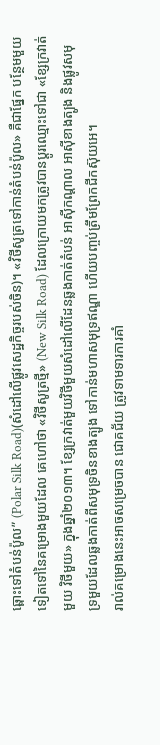ឆ្ពោះទៅតំបន់ប៉ូល” (Polar Silk Road)(សំដៅលើផ្លូវសេដ្ឋកិច្ចរបស់ចិន)។ «វិថីសូត្រទៅកាន់តំបន់ប៉ូល» គឺជាផ្នែក បន្ថែមមួយទៀតទៅនៃគម្រោងមួយដែល គេហៅថា «វិថីសូត្រថ្មី» (New Silk Road) ដែលក្រោយមកត្រូវបានប្តូរឈ្មោះទៅជា «ខ្សែក្រវាត់មួយ វិថីមួយ» ក្នុងឆ្នាំ២០១៣។ ខ្សែក្រវាត់មួយវិថីមួយសំដៅលើដែនឆ្លងកាត់តំបន់ អាស៊ីកណ្ដាល អាស៊ីខាងត្បូង និងផ្លូវសមុទ្រមួយដែលឆ្លងកាត់ពីសមុទ្រចិនខាងត្បូង ទៅកាន់មហាសមុទ្រឥណ្ឌា ហើយបញ្ចប់ត្រឹមព្រែកជីកស៊ុយអេ។
រាល់គម្រោងនេះអាចសម្រេចបាន ជោគជ័យ ត្រូវទាមទារការគាំ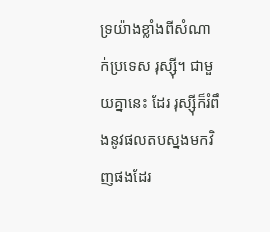ទ្រយ៉ាងខ្លាំងពីសំណាក់ប្រទេស រុស្ស៊ី។ ជាមួយគ្នានេះ ដែរ រុស្ស៊ីក៏រំពឹងនូវផលតបស្នងមកវិញផងដែរ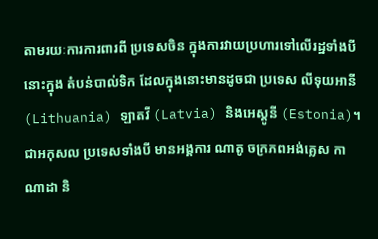តាមរយៈការការពារពី ប្រទេសចិន ក្នុងការវាយប្រហារទៅលើរដ្ឋទាំងបីនោះក្នុង តំបន់បាល់ទិក ដែលក្នុងនោះមានដូចជា ប្រទេស លីទុយអានី (Lithuania) ឡាតវី (Latvia) និងអេស្តូនី (Estonia)។ ជាអកុសល ប្រទេសទាំងបី មានអង្គការ ណាតូ ចក្រភពអង់គ្លេស កាណាដា និ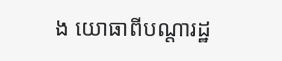ង យោធាពីបណ្តារដ្ឋ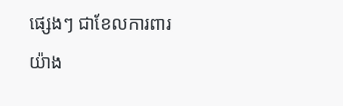ផ្សេងៗ ជាខែលការពារ យ៉ាង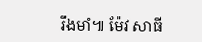រឹងមាំ៕ ម៉ែវ សាធី